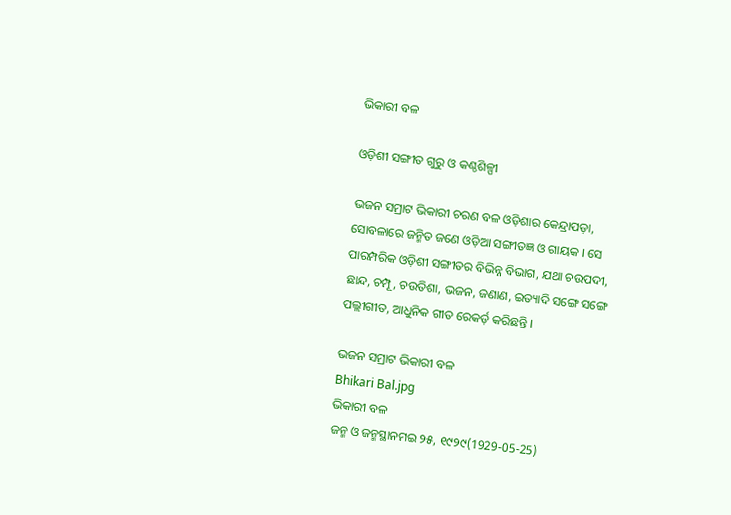ଭିକାରୀ ବଳ

ଓଡ଼ିଶୀ ସଙ୍ଗୀତ ଗୁରୁ ଓ କଣ୍ଠଶିଳ୍ପୀ

ଭଜନ ସମ୍ରାଟ ଭିକାରୀ ଚରଣ ବଳ ଓଡ଼ିଶାର କେନ୍ଦ୍ରାପଡ଼ା, ସୋବଳାରେ ଜନ୍ମିତ ଜଣେ ଓଡ଼ିଆ ସଙ୍ଗୀତଜ୍ଞ ଓ ଗାୟକ । ସେ ପାରମ୍ପରିକ ଓଡ଼ିଶୀ ସଙ୍ଗୀତର ବିଭିନ୍ନ ବିଭାଗ, ଯଥା ଚଉପଦୀ, ଛାନ୍ଦ, ଚମ୍ପୂ, ଚଉତିଶା, ଭଜନ, ଜଣାଣ, ଇତ୍ୟାଦି ସଙ୍ଗେ ସଙ୍ଗେ ପଲ୍ଲୀଗୀତ, ଆଧୁନିକ ଗୀତ ରେକର୍ଡ଼ କରିଛନ୍ତି ।

ଭଜନ ସମ୍ରାଟ ଭିକାରୀ ବଳ
Bhikari Bal.jpg
ଭିକାରୀ ବଳ
ଜନ୍ମ ଓ ଜନ୍ମସ୍ଥାନମଇ ୨୫, ୧୯୨୯(1929-05-25)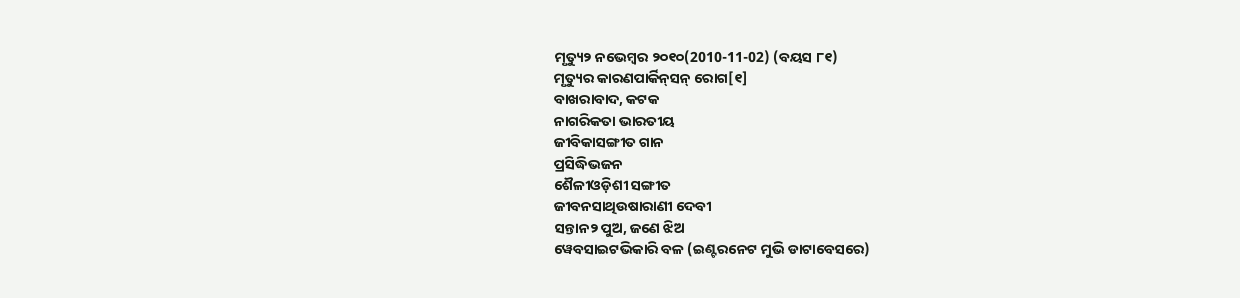ମୃତ୍ୟୁ୨ ନଭେମ୍ବର ୨୦୧୦(2010-11-02) (ବୟସ ୮୧)
ମୃତ୍ୟୁର କାରଣପାର୍କିନ୍‌ସନ୍ ରୋଗ[୧]
ବାଖରାବାଦ, କଟକ
ନାଗରିକତା ଭାରତୀୟ
ଜୀବିକାସଙ୍ଗୀତ ଗାନ
ପ୍ରସିଦ୍ଧିଭଜନ
ଶୈଳୀଓଡ଼ିଶୀ ସଙ୍ଗୀତ
ଜୀବନସାଥିଉଷାରାଣୀ ଦେବୀ
ସନ୍ତାନ୨ ପୁଅ, ଜଣେ ଝିଅ
ୱେବସାଇଟଭିକାରି ବଳ (ଇଣ୍ଟରନେଟ ମୁଭି ଡାଟାବେସରେ)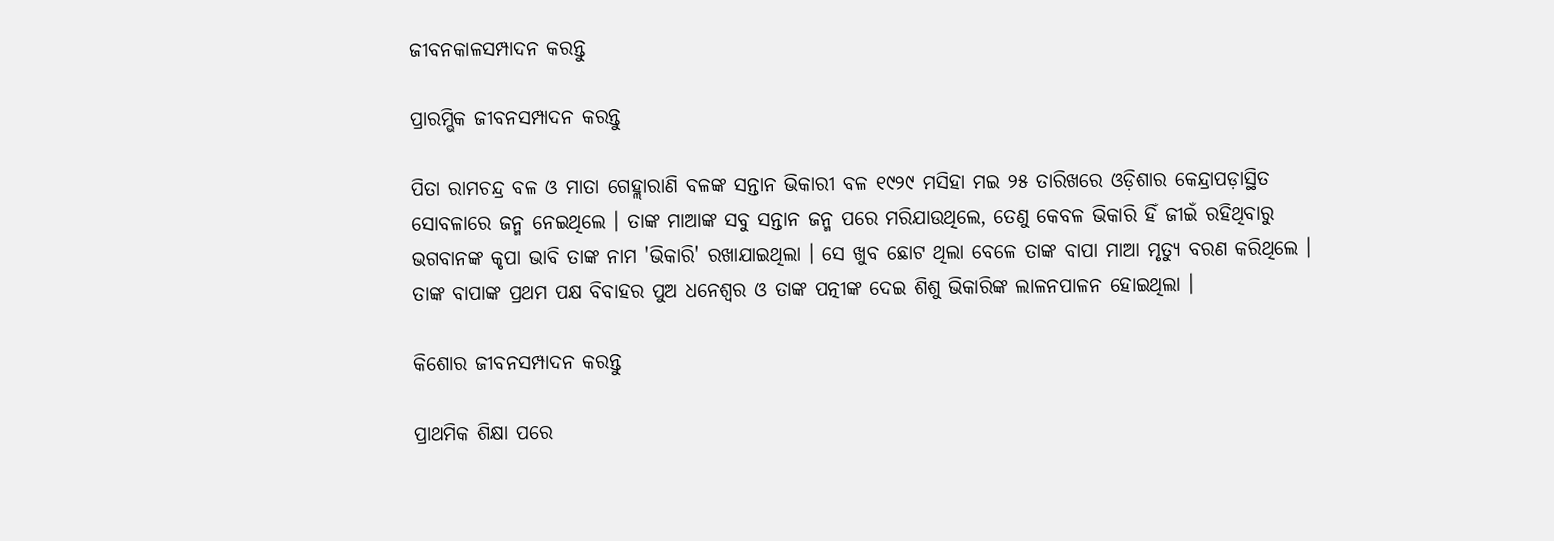ଜୀବନକାଳସମ୍ପାଦନ କରନ୍ତୁ

ପ୍ରାରମ୍ଭିକ ଜୀବନସମ୍ପାଦନ କରନ୍ତୁ

ପିତା ରାମଚନ୍ଦ୍ର ବଳ ଓ ମାତା ଗେହ୍ଲାରାଣି ବଳଙ୍କ ସନ୍ତାନ ଭିକାରୀ ବଳ ୧୯୨୯ ମସିହା ମଇ ୨୫ ତାରିଖରେ ଓଡ଼ିଶାର କେନ୍ଦ୍ରାପଡ଼ାସ୍ଥିତ ସୋବଳାରେ ଜନ୍ମ ନେଇଥିଲେ । ତାଙ୍କ ମାଆଙ୍କ ସବୁ ସନ୍ତାନ ଜନ୍ମ ପରେ ମରିଯାଉଥିଲେ, ତେଣୁ କେବଳ ଭିକାରି ହିଁ ଜୀଇଁ ରହିଥିବାରୁ ଭଗବାନଙ୍କ କୃପା ଭାବି ତାଙ୍କ ନାମ 'ଭିକାରି' ରଖାଯାଇଥିଲା । ସେ ଖୁବ ଛୋଟ ଥିଲା ବେଳେ ତାଙ୍କ ବାପା ମାଆ ମୃତ୍ୟୁ ବରଣ କରିଥିଲେ । ତାଙ୍କ ବାପାଙ୍କ ପ୍ରଥମ ପକ୍ଷ ବିବାହର ପୁଅ ଧନେଶ୍ୱର ଓ ତାଙ୍କ ପତ୍ନୀଙ୍କ ଦେଇ ଶିଶୁ ଭିକାରିଙ୍କ ଲାଳନପାଳନ ହୋଇଥିଲା ।

କିଶୋର ଜୀବନସମ୍ପାଦନ କରନ୍ତୁ

ପ୍ରାଥମିକ ଶିକ୍ଷା ପରେ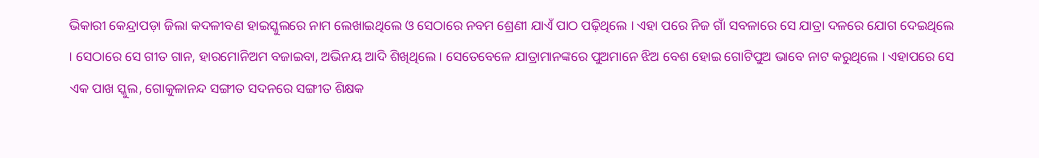ଭିକାରୀ କେନ୍ଦ୍ରାପଡ଼ା ଜିଲା କଦଳୀବଣ ହାଇସ୍କୁଲରେ ନାମ ଲେଖାଇଥିଲେ ଓ ସେଠାରେ ନବମ ଶ୍ରେଣୀ ଯାଏଁ ପାଠ ପଢ଼ିଥିଲେ । ଏହା ପରେ ନିଜ ଗାଁ ସବଳାରେ ସେ ଯାତ୍ରା ଦଳରେ ଯୋଗ ଦେଇଥିଲେ । ସେଠାରେ ସେ ଗୀତ ଗାନ, ହାରମୋନିଅମ ବଜାଇବା, ଅଭିନୟ ଆଦି ଶିଖିଥିଲେ । ସେତେବେଳେ ଯାତ୍ରାମାନଙ୍କରେ ପୁଅମାନେ ଝିଅ ବେଶ ହୋଇ ଗୋଟିପୁଅ ଭାବେ ନାଟ କରୁଥିଲେ । ଏହାପରେ ସେ ଏକ ପାଖ ସ୍କୁଲ, ଗୋକୁଳାନନ୍ଦ ସଙ୍ଗୀତ ସଦନରେ ସଙ୍ଗୀତ ଶିକ୍ଷକ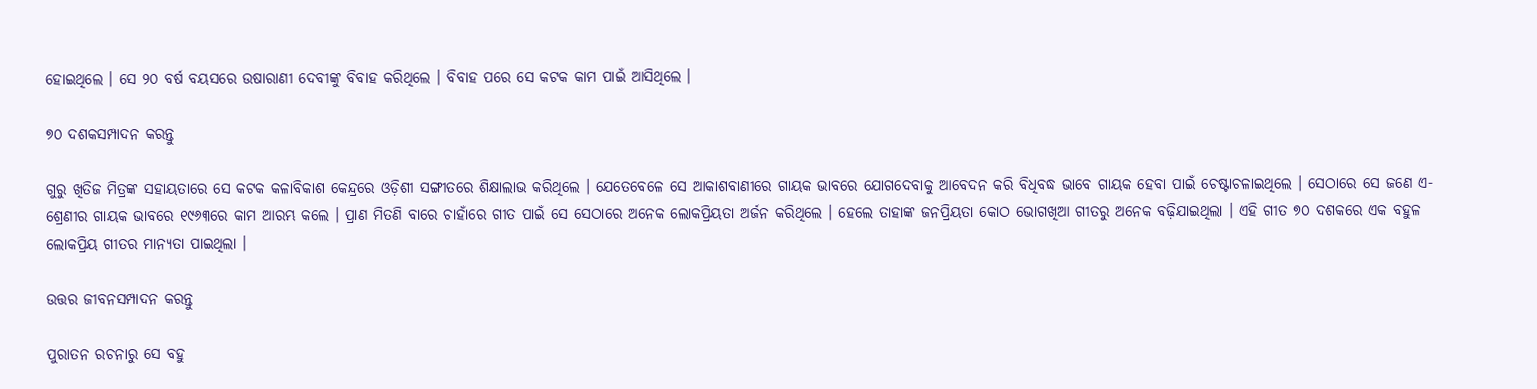ହୋଇଥିଲେ । ସେ ୨୦ ବର୍ଷ ବୟସରେ ଉଷାରାଣୀ ଦେବୀଙ୍କୁ ବିବାହ କରିଥିଲେ । ବିବାହ ପରେ ସେ କଟକ କାମ ପାଇଁ ଆସିଥିଲେ ।

୭୦ ଦଶକସମ୍ପାଦନ କରନ୍ତୁ

ଗୁରୁ ଖିତିଜ ମିତ୍ରଙ୍କ ସହାୟତାରେ ସେ କଟକ କଳାବିକାଶ କେନ୍ଦ୍ରରେ ଓଡ଼ିଶୀ ସଙ୍ଗୀତରେ ଶିକ୍ଷାଲାଭ କରିଥିଲେ । ଯେତେବେଳେ ସେ ଆକାଶବାଣୀରେ ଗାୟକ ଭାବରେ ଯୋଗଦେବାକୁ ଆବେଦନ କରି ବିଧିବଦ୍ଧ ଭାବେ ଗାୟକ ହେବା ପାଇଁ ଚେଷ୍ଟାଚଳାଇଥିଲେ । ସେଠାରେ ସେ ଜଣେ ଏ-ଶ୍ରେଣୀର ଗାୟକ ଭାବରେ ୧୯୬୩ରେ କାମ ଆରମ୍ଭ କଲେ । ପ୍ରାଣ ମିତଣି ବାରେ ଚାହାଁରେ ଗୀତ ପାଇଁ ସେ ସେଠାରେ ଅନେକ ଲୋକପ୍ରିୟତା ଅର୍ଜନ କରିଥିଲେ । ହେଲେ ତାହାଙ୍କ ଜନପ୍ରିୟତା କୋଠ ଭୋଗଖିଆ ଗୀତରୁ ଅନେକ ବଢ଼ିଯାଇଥିଲା । ଏହି ଗୀତ ୭୦ ଦଶକରେ ଏକ ବହୁଳ ଲୋକପ୍ରିୟ ଗୀତର ମାନ୍ୟତା ପାଇଥିଲା ।

ଉତ୍ତର ଜୀବନସମ୍ପାଦନ କରନ୍ତୁ

ପୁରାତନ ରଚନାରୁ ସେ ବହୁ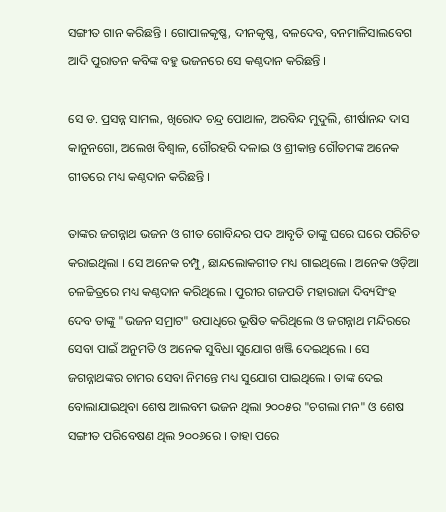ସଙ୍ଗୀତ ଗାନ କରିଛନ୍ତି । ଗୋପାଳକୃଷ୍ଣ, ଦୀନକୃଷ୍ଣ, ବଳଦେବ, ବନମାଳିସାଲବେଗ ଆଦି ପୁରାତନ କବିଙ୍କ ବହୁ ଭଜନରେ ସେ କଣ୍ଠଦାନ କରିଛନ୍ତି ।

ସେ ଡ. ପ୍ରସନ୍ନ ସାମଲ, ଖିରୋଦ ଚନ୍ଦ୍ର ପୋଥାଳ, ଅରବିନ୍ଦ ମୁଦୁଲି, ଶୀର୍ଷାନନ୍ଦ ଦାସ କାନୁନଗୋ, ଅଲେଖ ବିଶ୍ୱାଳ, ଗୌରହରି ଦଳାଇ ଓ ଶ୍ରୀକାନ୍ତ ଗୌତମଙ୍କ ଅନେକ ଗୀତରେ ମଧ୍ୟ କଣ୍ଠଦାନ କରିଛନ୍ତି ।

ତାଙ୍କର ଜଗନ୍ନାଥ ଭଜନ ଓ ଗୀତ ଗୋବିନ୍ଦର ପଦ ଆବୃତି ତାଙ୍କୁ ଘରେ ଘରେ ପରିଚିତ କରାଇଥିଲା । ସେ ଅନେକ ଚମ୍ପୁ, ଛାନ୍ଦଲୋକଗୀତ ମଧ୍ୟ ଗାଇଥିଲେ । ଅନେକ ଓଡ଼ିଆ ଚଳଚ୍ଚିତ୍ରରେ ମଧ୍ୟ କଣ୍ଠଦାନ କରିଥିଲେ । ପୁରୀର ଗଜପତି ମହାରାଜା ଦିବ୍ୟସିଂହ ଦେବ ତାଙ୍କୁ "ଭଜନ ସମ୍ରାଟ" ଉପାଧିରେ ଭୂଷିତ କରିଥିଲେ ଓ ଜଗନ୍ନାଥ ମନ୍ଦିରରେ ସେବା ପାଇଁ ଅନୁମତି ଓ ଅନେକ ସୁବିଧା ସୁଯୋଗ ଖଞ୍ଜି ଦେଇଥିଲେ । ସେ ଜଗନ୍ନାଥଙ୍କର ଚାମର ସେବା ନିମନ୍ତେ ମଧ୍ୟ ସୁଯୋଗ ପାଇଥିଲେ । ତାଙ୍କ ଦେଇ ବୋଲାଯାଇଥିବା ଶେଷ ଆଲବମ ଭଜନ ଥିଲା ୨୦୦୫ର "ଚଗଲା ମନ" ଓ ଶେଷ ସଙ୍ଗୀତ ପରିବେଷଣ ଥିଲ ୨୦୦୬ରେ । ତାହା ପରେ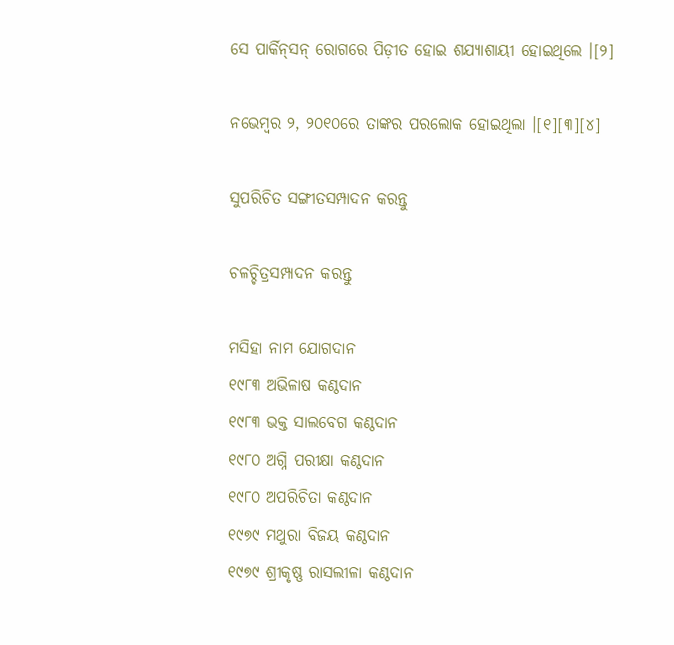ସେ ପାର୍କିନ୍‌ସନ୍ ରୋଗରେ ପିଡ଼ୀତ ହୋଇ ଶଯ୍ୟାଶାୟୀ ହୋଇଥିଲେ ।[୨]

ନଭେମ୍ବର ୨, ୨୦୧୦ରେ ତାଙ୍କର ପରଲୋକ ହୋଇଥିଲା ।[୧][୩][୪]

ସୁପରିଚିତ ସଙ୍ଗୀତସମ୍ପାଦନ କରନ୍ତୁ

ଚଳଚ୍ଚିତ୍ରସମ୍ପାଦନ କରନ୍ତୁ

ମସିହା ନାମ ଯୋଗଦାନ
୧୯୮୩ ଅଭିଳାଷ କଣ୍ଠଦାନ
୧୯୮୩ ଭକ୍ତ ସାଲବେଗ କଣ୍ଠଦାନ
୧୯୮୦ ଅଗ୍ନି ପରୀକ୍ଷା କଣ୍ଠଦାନ
୧୯୮୦ ଅପରିଚିତା କଣ୍ଠଦାନ
୧୯୭୯ ମଥୁରା ବିଜୟ କଣ୍ଠଦାନ
୧୯୭୯ ଶ୍ରୀକୃଷ୍ଣ ରାସଲୀଳା କଣ୍ଠଦାନ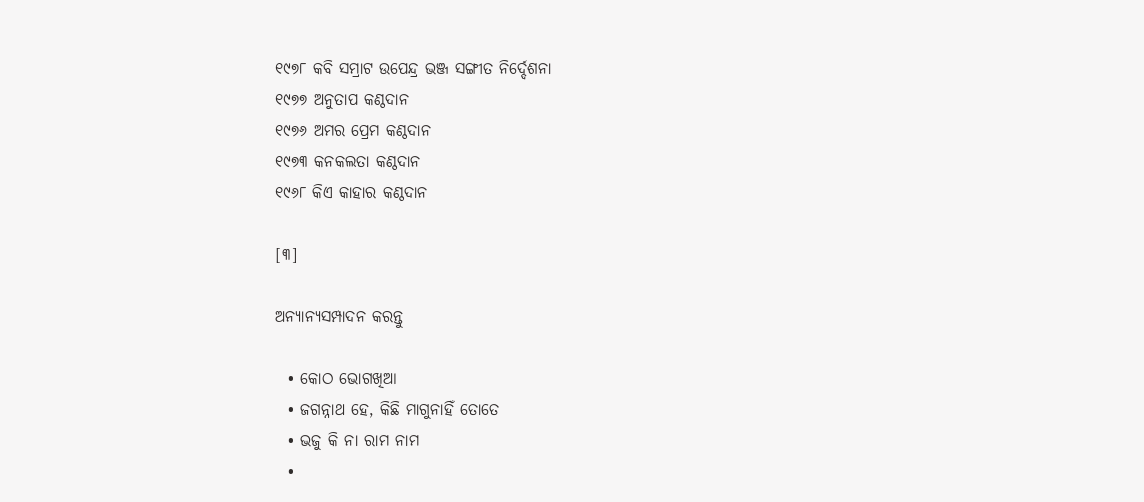୧୯୭୮ କବି ସମ୍ରାଟ ଉପେନ୍ଦ୍ର ଭଞ୍ଜ ସଙ୍ଗୀତ ନିର୍ଦ୍ଦେଶନା
୧୯୭୭ ଅନୁତାପ କଣ୍ଠଦାନ
୧୯୭୬ ଅମର ପ୍ରେମ କଣ୍ଠଦାନ
୧୯୭୩ କନକଲତା କଣ୍ଠଦାନ
୧୯୬୮ କିଏ କାହାର କଣ୍ଠଦାନ

[୩]

ଅନ୍ୟାନ୍ୟସମ୍ପାଦନ କରନ୍ତୁ

  • କୋଠ ଭୋଗଖିଆ
  • ଜଗନ୍ନାଥ ହେ, କିଛି ମାଗୁନାହିଁ ତୋତେ
  • ଭଜୁ କି ନା ରାମ ନାମ
  •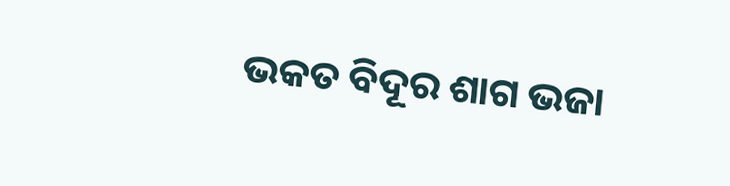ଭକତ ବିଦୂର ଶାଗ ଭଜା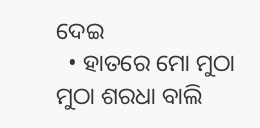ଦେଇ
  • ହାତରେ ମୋ ମୁଠା ମୁଠା ଶରଧା ବାଲି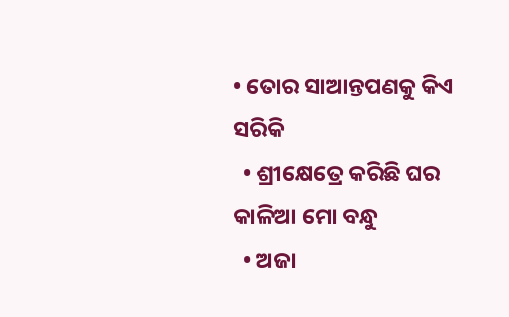• ତୋର ସାଆନ୍ତପଣକୁ କିଏ ସରିକି
  • ଶ୍ରୀକ୍ଷେତ୍ରେ କରିଛି ଘର କାଳିଆ ମୋ ବନ୍ଧୁ
  • ଅଜା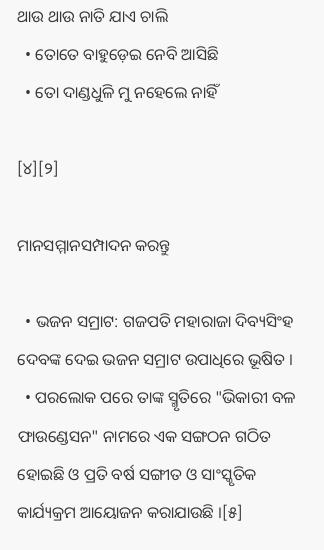ଥାଉ ଥାଉ ନାତି ଯାଏ ଚାଲି
  • ତୋତେ ବାହୁଡ଼େଇ ନେବି ଆସିଛି
  • ତୋ ଦାଣ୍ଡଧୁଳି ମୁ ନହେଲେ ନାହିଁ

[୪][୨]

ମାନସମ୍ମାନସମ୍ପାଦନ କରନ୍ତୁ

  • ଭଜନ ସମ୍ରାଟ: ଗଜପତି ମହାରାଜା ଦିବ୍ୟସିଂହ ଦେବଙ୍କ ଦେଇ ଭଜନ ସମ୍ରାଟ ଉପାଧିରେ ଭୂଷିତ ।
  • ପରଲୋକ ପରେ ତାଙ୍କ ସ୍ମୃତିରେ "ଭିକାରୀ ବଳ ଫାଉଣ୍ଡେସନ" ନାମରେ ଏକ ସଙ୍ଗଠନ ଗଠିତ ହୋଇଛି ଓ ପ୍ରତି ବର୍ଷ ସଙ୍ଗୀତ ଓ ସାଂସ୍କୃତିକ କାର୍ଯ୍ୟକ୍ରମ ଆୟୋଜନ କରାଯାଉଛି ।[୫]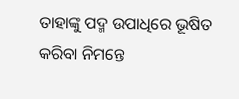ତାହାଙ୍କୁ ପଦ୍ମ ଉପାଧିରେ ଭୂଷିତ କରିବା ନିମନ୍ତେ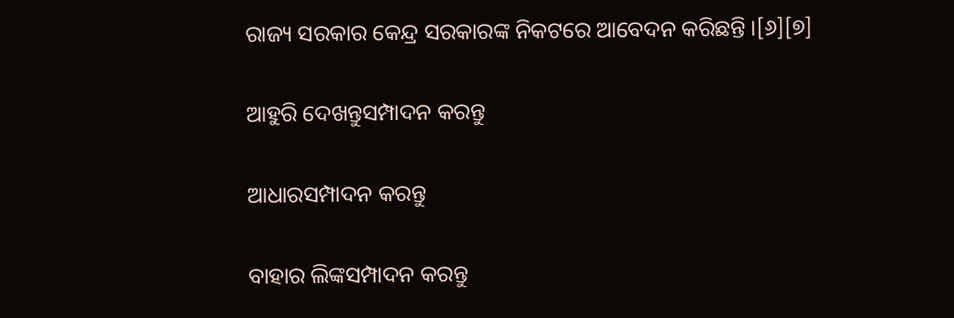ରାଜ୍ୟ ସରକାର କେନ୍ଦ୍ର ସରକାରଙ୍କ ନିକଟରେ ଆବେଦନ କରିଛନ୍ତି ।[୬][୭]

ଆହୁରି ଦେଖନ୍ତୁସମ୍ପାଦନ କରନ୍ତୁ

ଆଧାରସମ୍ପାଦନ କରନ୍ତୁ

ବାହାର ଲିଙ୍କସମ୍ପାଦନ କରନ୍ତୁ